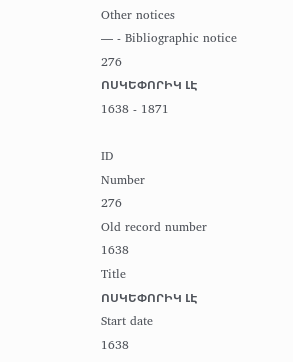Other notices
— - Bibliographic notice
276
ՈՍԿԵՓՈՐԻԿ ԼԷ
1638 - 1871

ID
Number
276
Old record number
1638
Title
ՈՍԿԵՓՈՐԻԿ ԼԷ
Start date
1638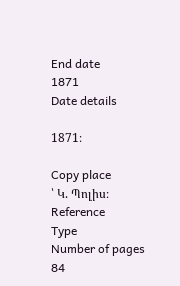End date
1871
Date details

1871։

Copy place
՝ Կ. Պոլիս։
Reference
Type
Number of pages
84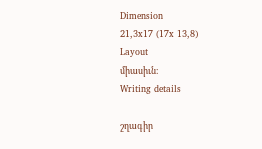Dimension
21,3x17 (17x 13,8)
Layout
միասիւն։
Writing details

շղագիր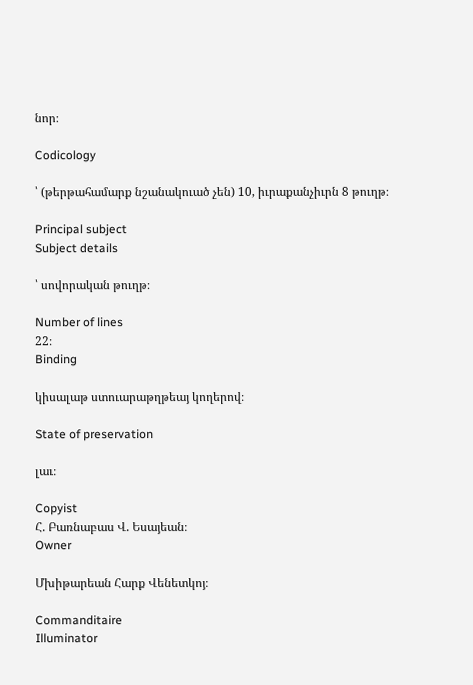նոր։

Codicology

՝ (թերթահամարք նշանակուած չեն) 10, իւրաքանչիւրն 8 թուղթ։

Principal subject
Subject details

՝ սովորական թուղթ։

Number of lines
22։
Binding

կիսալաթ ստուարաթղթեայ կողերով։

State of preservation

լաւ։

Copyist
Հ. Բառնաբաս Վ. Եսայեան։
Owner

Մխիթարեան Հարք Վենետկոյ։

Commanditaire
Illuminator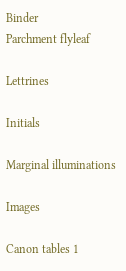Binder
Parchment flyleaf

Lettrines

Initials

Marginal illuminations

Images

Canon tables 1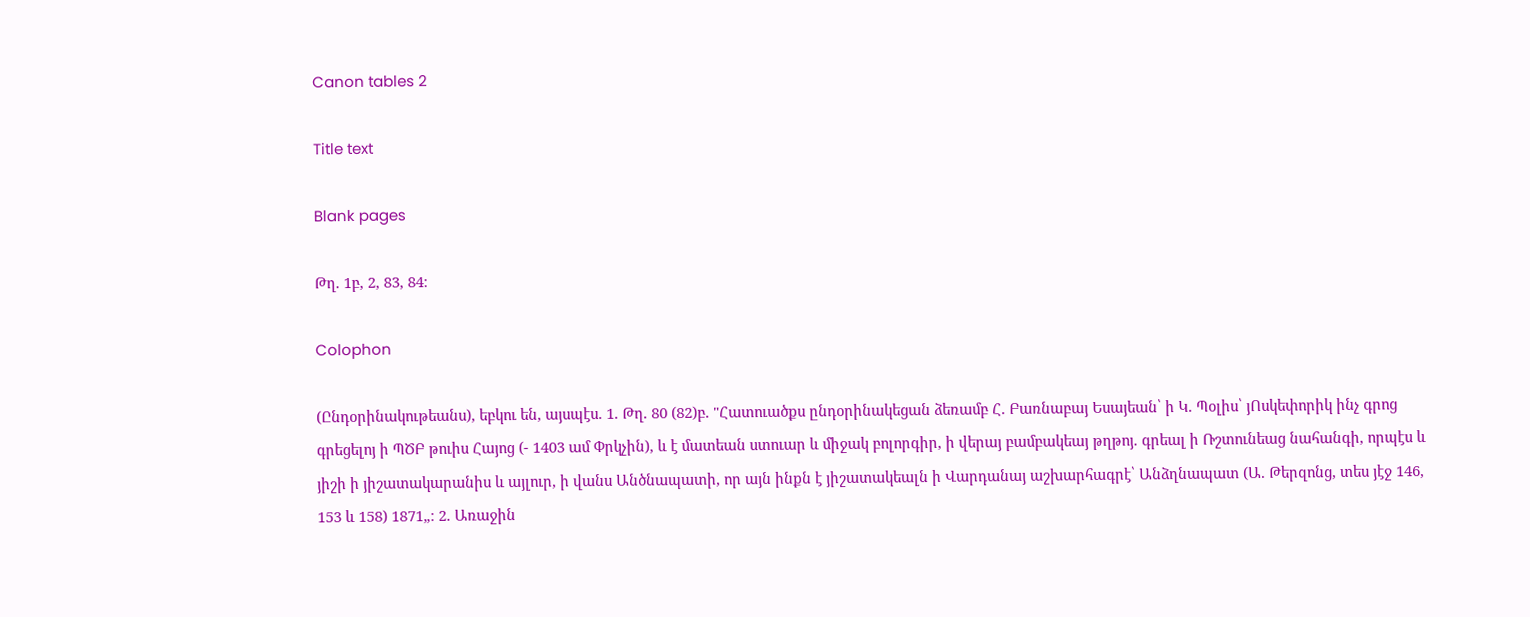Canon tables 2

Title text

Blank pages

Թղ. 1բ, 2, 83, 84։

Colophon

(Ընդօրինակութեանս), եբկու են, այսպէս. 1. Թղ. 80 (82)բ. "Հատուածքս ընդօրինակեցան ձեռամբ Հ. Բառնաբայ Եսայեան՝ ի Կ. Պօլիս՝ յՈսկեփորիկ ինչ գրոց գրեցելոյ ի ՊԾԲ թուիս Հայոց (- 1403 ամ Փրկչին), և է մատեան ստուար և միջակ բոլորգիր, ի վերայ բամբակեայ թղթոյ. գրեալ ի Ռշտունեաց նահանգի, որպէս և յիշի ի յիշատակարանիս և այլուր, ի վանս Անծնապատի, որ այն ինքն է յիշատակեալն ի Վարդանայ աշխարհագրէ՝ Անձղնապատ (Ա. Թերզոնց, տես յէջ 146, 153 և 158) 1871„։ 2. Առաջին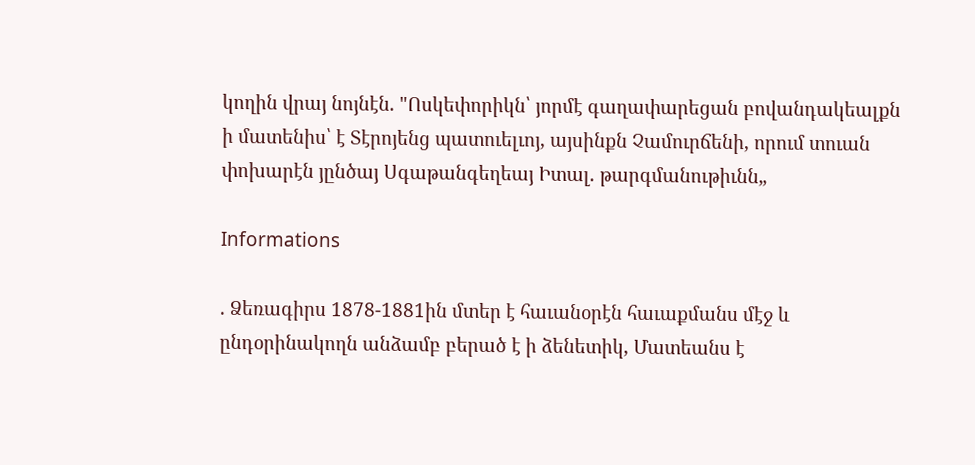կողին վրայ նոյնէն. "Ոսկեփորիկն՝ յորմէ գաղափարեցան բովանդակեալքն ի մատենիս՝ է Տէրոյենց պատուելւոյ, այսինքն Չամուրճենի, որում տուան փոխարէն յընծայ Սգաթանգեղեայ Իտալ. թարգմանութիւնն„

Informations

. Ձեռագիրս 1878-1881ին մտեր է հաւանօրէն հաւաքմանս մէջ և ընդօրինակողն անձամբ բերած է ի ձենետիկ, Մատեանս է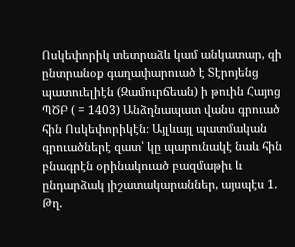Ոսկեփորիկ տետրաձև կամ անկատար, զի ընտրանօք գաղափարուած է Տէրոյենց պատուելիէն (Զամուրճեան) ի թուին Հայոց ՊԾԲ ( = 1403) Անձղնապատ վանս գրուած հին Ոսկեփորիկէն։ Այլևայլ պատմական գրուածներէ զատ՝ կը պարունակէ նաև հին բնագրէն օրինակուած բազմաթիւ և ընդարձակ յիշատակարաններ, այսպէս 1. Թղ.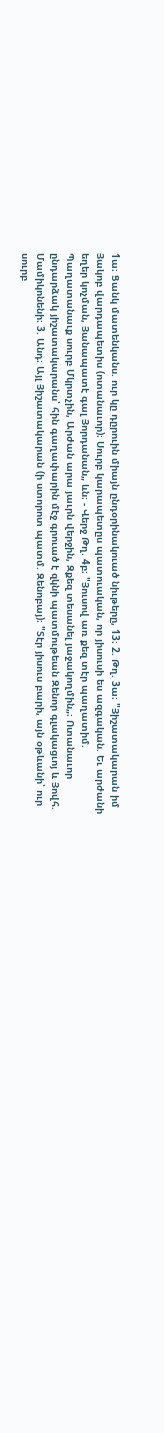1ա։ Ցանկ մատենկանս. ուր կը դըրուին միայն ընդօրինակուած նիւթերը, 13։ 2. Թղ. 3ա։ "Յիշատակարան իմ Յակոբ վարդապետիս (ոտանաւոր)։ Սուրբ կարապետըս պատուական, որ յիսուսի ես ազգական. Եւ արժանի եղեր կոչման, Յանապատէ գալ Յորդանան„ ևն։ - Վերջ Թղ. 4բ։ "Յուսով առ քեզ տէր պաղատիմ. Պաղատանաւք սուրբ Մկրտչին, Արժան արա յաւրն վերջին, Զքեզ տեսանել յաջակողմին„։ Ոտանաւոր ընդարձակ յիշատակարանս՝ հին գաղափարին մէջ գրուած է զկնի պատմութեան Զենոր գլակացւոյ և Յովհ. Մամիկոնենի։ 3. Անդ։ Այլ Յիշատակարան (ի ստորոտ պատմ. Զենոբայ)։ "Տէր յիսուս բարի, այն օթևանի՝ ուր սուրբ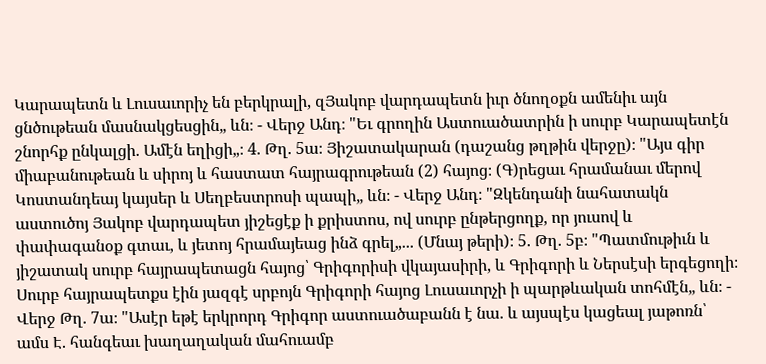Կարապետն և Լուսաւորիչ են բերկրալի, զՅակոբ վարդապետն իւր ծնողօքն ամենիւ այն ցնծութեան մասնակցեսցին„ ևն։ - Վերջ Անդ։ "Եւ գրողին Աստուածատրին ի սուրբ Կարապետէն շնորհք ընկալցի. Ամէն եղիցի„։ 4. Թղ. 5ա։ Յիշատակարան (դաշանց թղթին վերջը)։ "Այս գիր միաբանութեան և սիրոյ և հաստատ հայրագրութեան (2) հայոց։ (Գ)րեցաւ հրամանաւ մերով Կոստանդեայ կայսեր և Սեղբեստրոսի պապի„ ևն։ - Վերջ Անդ։ "Զկենդանի նահատակն աստուծոյ Յակոբ վարդապետ յիշեցէք ի քրիստոս, ով սուրբ ընթերցողք, որ յուսով և փափագանօք գտաւ, և յետոյ հրամայեաց ինձ գրել„... (Մնայ թերի)։ 5. Թղ. 5բ։ "Պատմութիւն և յիշատակ սուրբ հայրապետացն հայոց՝ Գրիգորիսի վկայասիրի, և Գրիգորի և Ներսէսի երգեցողի։ Սուրբ հայրապետքս էին յազգէ սրբոյն Գրիգորի հայոց Լուսաւորչի ի պարթևական տոհմէն„ ևն։ - Վերջ Թղ. 7ա։ "Ասէր եթէ երկրորդ Գրիգոր աստուածաբանն է նա. և այսպէս կացեալ յաթոռն՝ ամս Է. հանգեաւ խաղաղական մահուամբ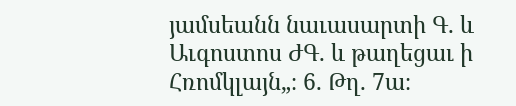յամսեանն նաւասարտի Գ. և Աւգոստոս ԺԳ. և թաղեցաւ ի Հռոմկլայն„։ 6. Թղ. 7ա։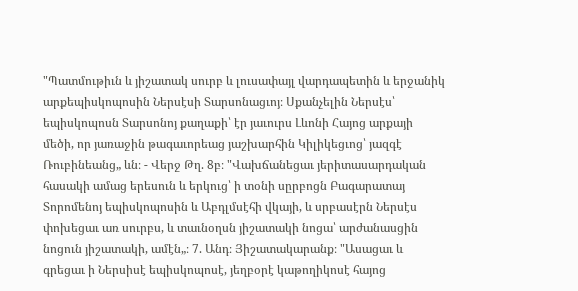"Պատմութիւն և յիշատակ սուրբ և լուսափայլ վարդապետին և երջանիկ արքեպիսկոպոսին Ներսէսի Տարսոնացւոյ։ Սքանչելին Ներսէս՝ եպիսկոպոսն Տարսոնոյ քաղաքի՝ էր յաւուրս Լևոնի Հայոց արքայի մեծի, որ յառաջին թագաւորեաց յաշխարհին Կիլիկեցւոց՝ յազգէ Ռուբինեանց„ ևն։ - Վերջ Թղ. 8բ։ "Վախճանեցաւ յերիտասարդական հասակի ամաց երեսուն և երկուց՝ ի տօնի սըրբոցն Բագարատայ Տորոմենոյ եպիսկոպոսին և Աբդլմսէհի վկայի, և սրբասէրն Ներսէս փոխեցաւ առ սուրբս, և տաւնօղսն յիշատակի նոցա՝ արժանասցին նոցուն յիշատակի, ամէն„։ 7. Անդ։ Յիշատակարանք։ "Ասացաւ և գրեցաւ ի Ներսիսէ եպիսկոպոսէ, յեղբօրէ կաթողիկոսէ հայոց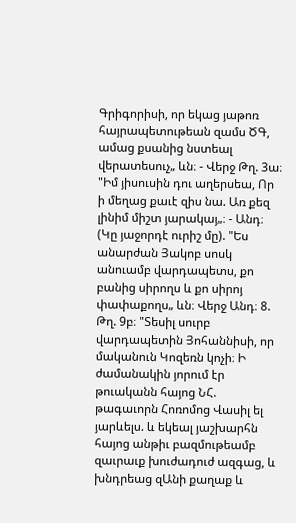Գրիգորիսի, որ եկաց յաթոռ հայրապետութեան զամս ԾԳ, ամաց քսանից նստեալ վերատեսուչ„ ևն։ - Վերջ Թղ. 3ա։ "Իմ յիսուսին դու աղերսեա, Որ ի մեղաց քաւէ զիս նա. Առ քեզ լինիմ միշտ յարակայ„։ - Անդ։ (Կը յաջորդէ ուրիշ մը). "Ես անարժան Յակոբ սոսկ անուամբ վարդապետս, քո բանից սիրողս և քո սիրոյ փափաքողս„ ևն։ Վերջ Անդ։ 8. Թղ. 9բ։ "Տեսիլ սուրբ վարդապետին Յոհաննիսի, որ մականուն Կոզեռն կոչի։ Ի ժամանակին յորում էր թուականն հայոց ՆՀ. թագաւորն Հոռոմոց Վասիլ ել յարևելս. և եկեալ յաշխարհն հայոց անթիւ բազմութեամբ զաւրաւք խուժադուժ ազգաց, և խնդրեաց զԱնի քաղաք և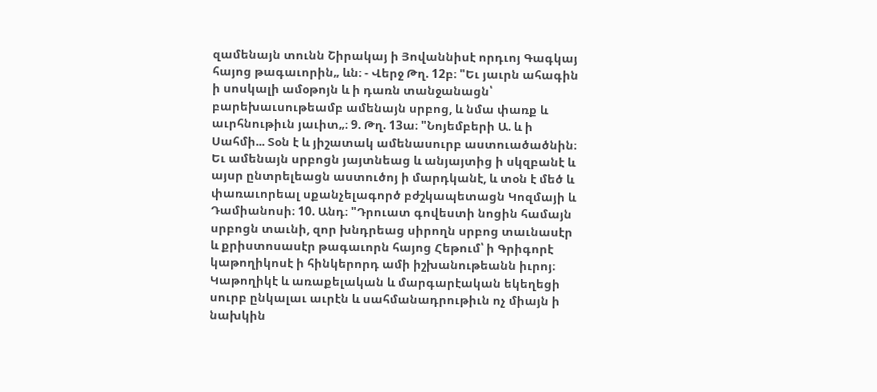զամենայն տունն Շիրակայ ի Յովաննիսէ որդւոյ Գագկայ հայոց թագաւորին„ ևն։ - Վերջ Թղ. 12բ։ "Եւ յաւրն ահագին ի սոսկալի ամօթոյն և ի դառն տանջանացն՝ բարեխաւսութեամբ ամենայն սրբոց, և նմա փառք և աւրհնութիւն յաւիտ„։ 9. Թղ. 13ա։ "Նոյեմբերի Ա. և ի Սահմի... Տօն է և յիշատակ ամենասուրբ աստուածածնին։ Եւ ամենայն սրբոցն յայտնեաց և անյայտից ի սկզբանէ և այսր ընտրելեացն աստուծոյ ի մարդկանէ, և տօն է մեծ և փառաւորեալ սքանչելագործ բժշկապետացն Կոզմայի և Դամիանոսի։ 10. Անդ։ "Դրուատ գովեստի նոցին համայն սրբոցն տաւնի, զոր խնդրեաց սիրողն սրբոց տաւնասէր և քրիստոսասէր թագաւորն հայոց Հեթում՝ ի Գրիգորէ կաթողիկոսէ ի հինկերորդ ամի իշխանութեանն իւրոյ։ Կաթողիկէ և առաքելական և մարգարէական եկեղեցի սուրբ ընկալաւ աւրէն և սահմանադրութիւն ոչ միայն ի նախկին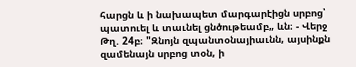հարցն և ի նախապետ մարգարէիցն սրբոց՝ պատուել և տաւնել ցնծութեամբ„ ևն։ - Վերջ Թղ. 24բ։ "Զնոյն զպանտօնայիաւնն, այսինքն զամենայն սրբոց տօն, ի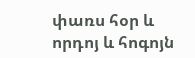փառս հօր և որդոյ և հոգոյն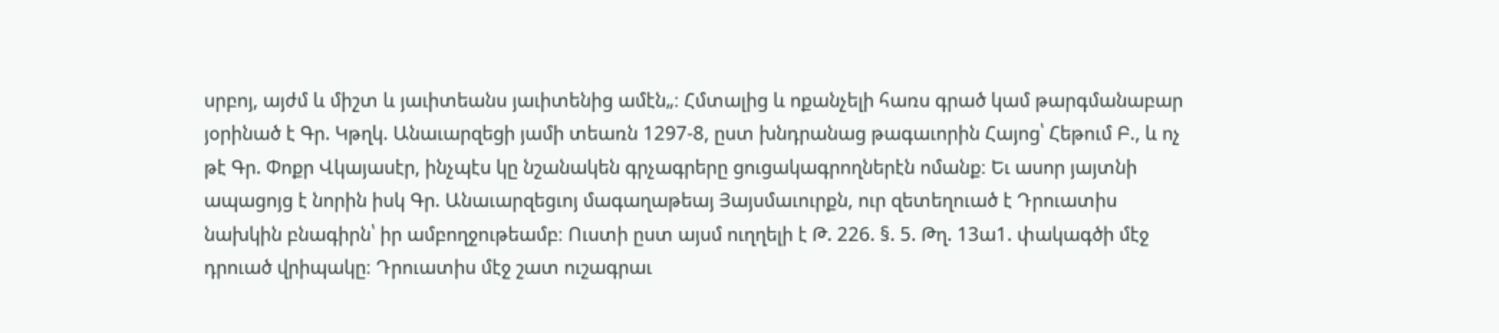սրբոյ, այժմ և միշտ և յաւիտեանս յաւիտենից ամէն„։ Հմտալից և ոքանչելի հառս գրած կամ թարգմանաբար յօրինած է Գր. Կթղկ. Անաւարզեցի յամի տեառն 1297-8, ըստ խնդրանաց թագաւորին Հայոց՝ Հեթում Բ., և ոչ թէ Գր. Փոքր Վկայասէր, ինչպէս կը նշանակեն գրչագրերը ցուցակագրողներէն ոմանք։ Եւ ասոր յայտնի ապացոյց է նորին իսկ Գր. Անաւարզեցւոյ մագաղաթեայ Յայսմաւուրքն, ուր զետեղուած է Դրուատիս նախկին բնագիրն՝ իր ամբողջութեամբ։ Ուստի ըստ այսմ ուղղելի է Թ. 226. §. 5. Թղ. 13ա1. փակագծի մէջ դրուած վրիպակը։ Դրուատիս մէջ շատ ուշագրաւ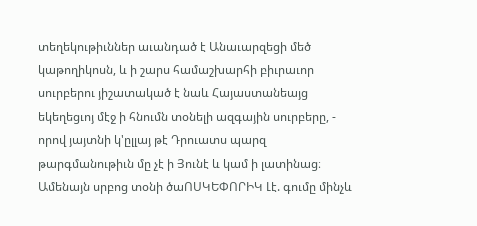տեղեկութիւններ աւանդած է Անաւարզեցի մեծ կաթողիկոսն, և ի շարս համաշխարհի բիւրաւոր սուրբերու յիշատակած է նաև Հայաստանեայց եկեղեցւոյ մէջ ի հնումն տօնելի ազգային սուրբերը, - որով յայտնի կ'ըլլայ թէ Դրուատս պարզ թարգմանութիւն մը չէ ի Յունէ և կամ ի լատինաց։ Ամենայն սրբոց տօնի ծաՈՍԿԵՓՈՐԻԿ Լէ. գումը մինչև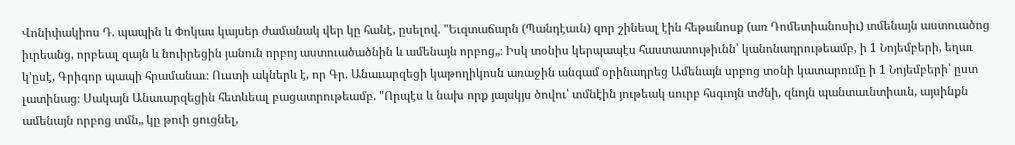Վոնիփակիոս Դ. պապին և Փոկաս կայսեր ժամանակ վեր կը հանէ, ըսելով. "Եւզտաճարն (Պանդէաւն) զոր շինեալ էին հեթանոսք (առ Դոմետիանոսիւ) տմենայն աստուածոց իւրեանց, որբեալ զայն և նուիրեցին յանուն որբոյ աստուածածնին և ամենայն որբոց„։ Իսկ տօնիս կերպապէս հաստատութիւնն՝ կանոնադրութեամբ, ի 1 Նոյեմբերի, եղաւ կ'ըսէ, Գրիգոր պապի հրամանաւ։ Ուստի ակներև է, որ Գր. Անաւարզեցի կաթողիկոսն առաջին անգամ օրինադրեց Ամենայն սրբոց տօնի կատարումը ի 1 Նոյեմբերի՝ ըստ լատինաց։ Սակայն Անաւարզեցին հետևեալ բացատրութեամբ. "Որպէս և նախ որք յայսկյս ծովու՝ տմնէին յութեակ սուրբ հսգւոյն տժնի, զնոյն պանտաւնտիաւն, այսինքն ամենայն որբոց տմն„ կը թուի ցուցնել,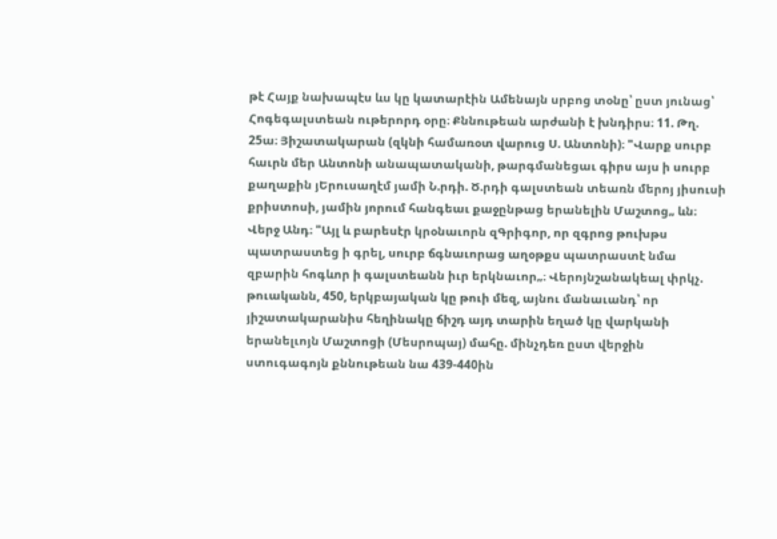թէ Հայք նախապէս ևս կը կատարէին Ամենայն սրբոց տօնը՝ ըստ յունաց՝ Հոգեգալստեան ութերորդ օրը։ Քննութեան արժանի է խնդիրս։ 11. Թղ. 25ա։ Յիշատակարան (զկնի համառօտ վարուց Ս. Անտոնի)։ "Վարք սուրբ հաւրն մեր Անտոնի անապատականի, թարգմանեցաւ գիրս այս ի սուրբ քաղաքին յԵրուսաղէմ յամի Ն.րդի. Ծ.րդի գալստեան տեառն մերոյ յիսուսի քրիստոսի, յամին յորում հանգեաւ քաջընթաց երանելին Մաշտոց„ ևն։ Վերջ Անդ։ "Այլ և բարեսէր կրօնաւորն զԳրիգոր, որ զգրոց թուխթս պատրաստեց ի գրել, սուրբ ճգնաւորաց աղօթքս պատրաստէ նմա զբարին հոգևոր ի գալստեանն իւր երկնաւոր„։ Վերոյնշանակեալ փրկչ. թուականն, 450, երկբայական կը թուի մեզ, այնու մանաւանդ՝ որ յիշատակարանիս հեղինակը ճիշդ այդ տարին եղած կը վարկանի երանելւոյն Մաշտոցի (Մեսրոպայ) մահը. մինչդեռ ըստ վերջին ստուգագոյն քննութեան նա 439-440ին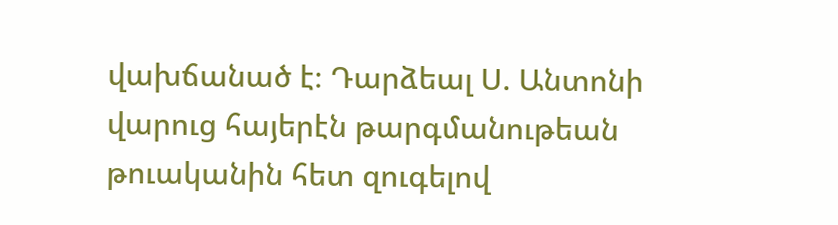վախճանած է։ Դարձեալ Ս. Անտոնի վարուց հայերէն թարգմանութեան թուականին հետ զուգելով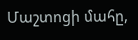Մաշտոցի մահը,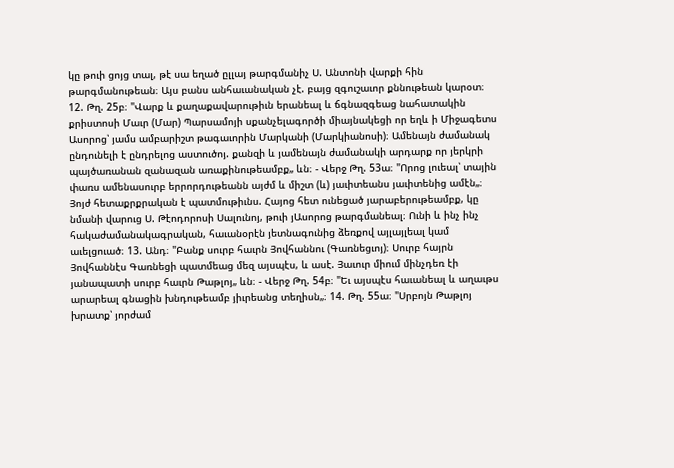կը թուի ցոյց տալ, թէ սա եղած ըլլայ թարգմանիչ Ս. Անտոնի վարքի հին թարգմանութեան։ Այս բանս անհաւանական չէ. բայց զգուշաւոր քննութեան կարօտ։ 12. Թղ. 25բ։ "Վարք և քաղաքավարութիւն երանեալ և ճգնազգեաց նահատակին քրիստոսի Մաւր (Մար) Պարսամոյի սքանչելագործի միայնակեցի որ եղև ի Միջագետս Ասորոց՝ յամս ամբարիշտ թագաւորին Մարկանի (Մարկիանոսի)։ Ամենայն ժամանակ ընդունելի է ընդրելոց աստուծոյ. քանզի և յամենայն ժամանակի արդարք որ յերկրի պայծառանան զանազան առաքինութեամբք„ ևն։ - Վերջ Թղ. 53ա։ "Որոց լուեալ՝ տային փառս ամենասուրբ երրորդութեանն այժմ և միշտ (և) յաւիտեանս յաւիտենից ամէն„։ Յոյժ հետաքրքրական է պատմութիւնս. Հայոց հետ ունեցած յարաբերութեամբք, կը նմանի վարուց Ս. Թէոդորոսի Սալունոյ, թուի յԱսորոց թարգմանեալ։ Ունի և ինչ ինչ հակաժամանակագրական, հաւանօրէն յետնագունից ձեռքով այլայլեալ կամ աւելցուած։ 13. Անդ։ "Բանք սուրբ հաւրն Յովհաննու (Գառնեցւոյ)։ Սուրբ հայրն Յովհաննէս Գառնեցի պատմեաց մեզ այսպէս, և ասէ. Յաւուր միում մինչդեռ էի յանապատի սուրբ հաւրն Թաթլոյ„ ևն։ - Վերջ Թղ. 54բ։ "Եւ այսպէս հաւանեալ և աղաւթս արարեալ գնացին խնդութեամբ յիւրեանց տեղիսն„։ 14. Թղ. 55ա։ "Սրբոյն Թաթլոյ խրատք՝ յորժամ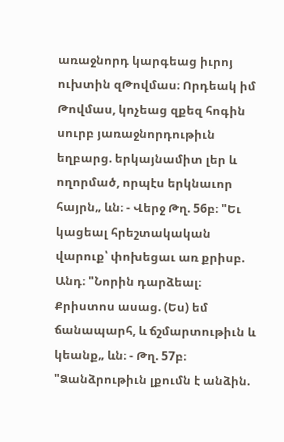առաջնորդ կարգեաց իւրոյ ուխտին զԹովմաս։ Որդեակ իմ Թովմաս, կոչեաց զքեզ հոգին սուրբ յառաջնորդութիւն եղբարց. երկայնամիտ լեր և ողորմած, որպէս երկնաւոր հայրն„ ևն։ - Վերջ Թղ. 56բ։ "Եւ կացեալ հրեշտակական վարուք՝ փոխեցաւ առ քրիսբ. Անդ։ "Նորին դարձեալ։ Քրիստոս ասաց. (Ես) եմ ճանապարհ, և ճշմարտութիւն և կեանք„ ևն։ - Թղ. 57բ։ "Ձանձրութիւն լքումն է անձին.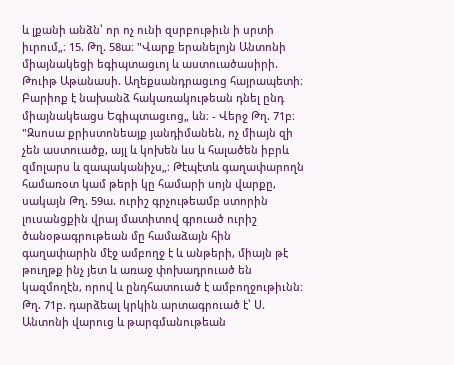և լքանի անձն՝ որ ոչ ունի զսրբութիւն ի սրտի իւրում„։ 15. Թղ. 58ա։ "Վարք երանելոյն Անտոնի միայնակեցի եգիպտացւոյ և աստուածասիրի. Թուիթ Աթանասի. Աղեքսանդրացւոց հայրապետի։ Բարիոք է նախանձ հակառակութեան դնել ընդ միայնակեացս Եգիպտացւոց„ ևն։ - Վերջ Թղ. 71բ։ "Զսոսա քրիստոնեայք յանդիմանեն, ոչ միայն զի չեն աստուածք, այլ և կոխեն ևս և հալածեն իբրև զմոլարս և զապականիչս„։ Թէպէտև գաղափարողն համառօտ կամ թերի կը համարի սոյն վարքը, սակայն Թղ. 59ա. ուրիշ գրչութեամբ ստորին լուսանցքին վրայ մատիտով գրուած ուրիշ ծանօթագրութեան մը համաձայն հին գաղափարին մէջ ամբողջ է և անթերի, միայն թէ թուղթք ինչ յետ և առաջ փոխադրուած են կազմողէն, որով և ընդհատուած է ամբողջութիւնն։ Թղ. 71բ. դարձեալ կրկին արտագրուած է՝ Ս. Անտոնի վարուց և թարգմանութեան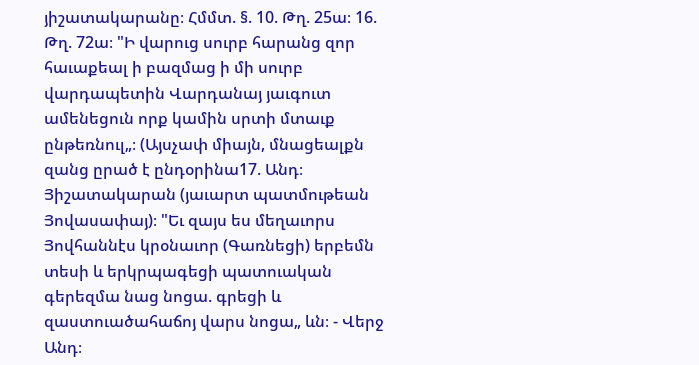յիշատակարանը։ Հմմտ. §. 10. Թղ. 25ա։ 16. Թղ. 72ա։ "Ի վարուց սուրբ հարանց զոր հաւաքեալ ի բազմաց ի մի սուրբ վարդապետին Վարդանայ յաւգուտ ամենեցուն որք կամին սրտի մտաւք ընթեռնուլ„։ (Այսչափ միայն, մնացեալքն զանց ըրած է ընդօրինա17. Անդ։ Յիշատակարան (յաւարտ պատմութեան Յովասափայ)։ "Եւ զայս ես մեղաւորս Յովհաննէս կրօնաւոր (Գառնեցի) երբեմն տեսի և երկրպագեցի պատուական գերեզմա նաց նոցա. գրեցի և զաստուածահաճոյ վարս նոցա„ ևն։ - Վերջ Անդ։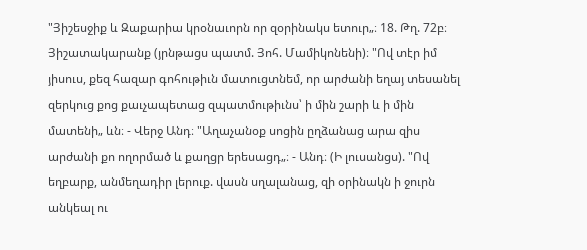"Յիշեսջիք և Զաքարիա կրօնաւորն որ զօրինակս ետուր„։ 18. Թղ. 72բ։ Յիշատակարանք (յրնթացս պատմ. Յոհ. Մամիկոնենի)։ "Ով տէր իմ յիսուս, քեզ հազար գոհութիւն մատուցտնեմ, որ արժանի եղայ տեսանել զերկուց քոց քաւչապետաց զպատմութիւնս՝ ի մին շարի և ի մին մատենի„ ևն։ - Վերջ Անդ։ "Աղաչանօք սոցին ըղձանաց արա զիս արժանի քո ողորմած և քաղցր երեսացդ„։ - Անդ։ (Ի լուսանցս). "Ով եղբարք, անմեղադիր լերուք. վասն սղալանաց, զի օրինակն ի ջուրն անկեալ ու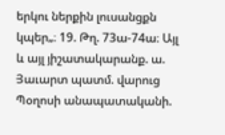երկու ներքին լուսանցքն կպեր„։ 19. Թղ. 73ա-74ա։ Այլ և այլ յիշատակարանք. ա. Յաւարտ պատմ. վարուց Պօղոսի անապատականի.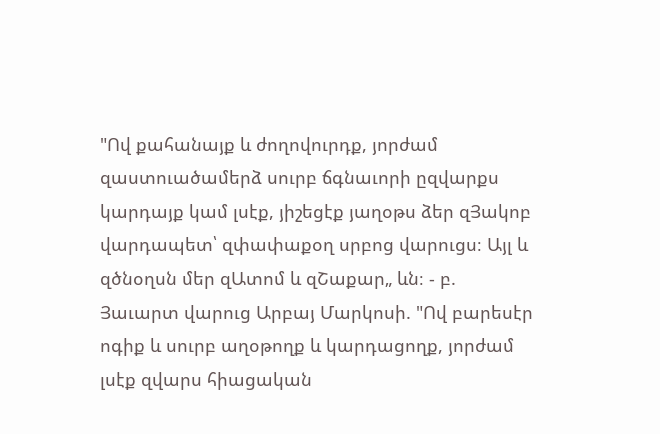"Ով քահանայք և ժողովուրդք, յորժամ զաստուածամերձ սուրբ ճգնաւորի ըզվարքս կարդայք կամ լսէք, յիշեցէք յաղօթս ձեր զՅակոբ վարդապետ՝ զփափաքօղ սրբոց վարուցս։ Այլ և զծնօղսն մեր զԱտոմ և զՇաքար„ ևն։ - բ. Յաւարտ վարուց Արբայ Մարկոսի. "Ով բարեսէր ոգիք և սուրբ աղօթողք և կարդացողք, յորժամ լսէք զվարս հիացական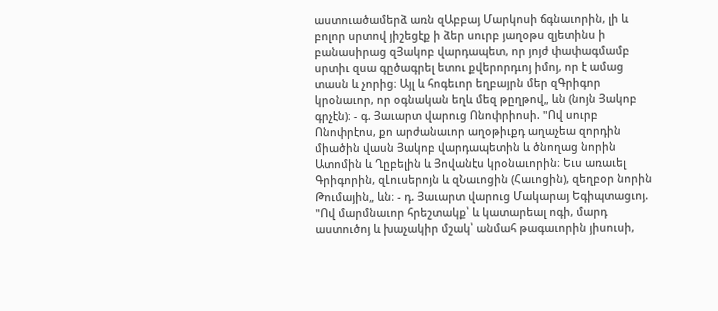աստուածամերձ առն զԱբբայ Մարկոսի ճգնաւորին, լի և բոլոր սրտով յիշեցէք ի ձեր սուրբ յաղօթս զյետինս ի բանասիրաց զՅակոբ վարդապետ, որ յոյժ փափագմամբ սրտիւ զսա գըծագրել ետու քվերորդւոյ իմոյ, որ է ամաց տասն և չորից։ Այլ և հոգեւոր եղբայրն մեր զԳրիգոր կրօնաւոր, որ օգնական եղև մեզ թըղթով„ ևն (նոյն Յակոբ գրչէն)։ - գ. Յաւարտ վարուց Ոնոփրիոսի. "Ով սուրբ Ոնոփրէոս, քո արժանաւոր աղօթիւքդ աղաչեա զորդին միածին վասն Յակոբ վարդապետին և ծնողաց նորին Ատոմին և Ղըբելին և Յովանէս կրօնաւորին։ Եւս առաւել Գրիգորին, զԼուսերոյն և զՆաւոցին (Հաւոցին), զեղբօր նորին Թումային„ ևն։ - դ. Յաւարտ վարուց Մակարայ Եգիպտացւոյ. "Ով մարմնաւոր հրեշտակք՝ և կատարեալ ոգի, մարդ աստուծոյ և խաչակիր մշակ՝ անմահ թագաւորին յիսուսի,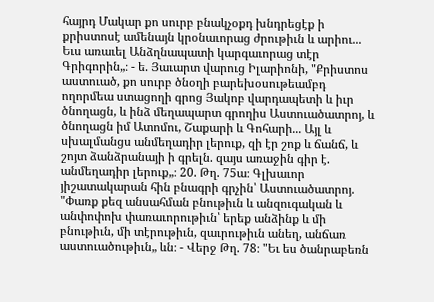հայրդ Մակար քո սուրբ բնակչօքդ խնդրեցէք ի քրիստոսէ ամենայն կրօնաւորաց ժրութիւն և արիու... Եւս առաւել Անձղնապատի կարգաւորաց տէր Գրիգորին„։ - ե. Յաւարտ վարուց Իլարիոնի, "Քրիստոս աստուած, քո սուրբ ծնօղի բարեխօսութեամբդ ողորմեա ստացողի գրոց Յակոբ վարդապետի և իւր ծնողացն, և ինձ մեղապարտ գրողիս Աստուածատրոյ, և ծնողացն իմ Ատոմու, Շաքարի և Գոհարի... Այլ և սխալմանցս անմեղադիր լերուք, զի էր շոք և ճանճ, և շոյտ ձանձրանայի ի գրելն. զայս առաջին գիր է. անմեղադիր լերուք„։ 20. Թղ. 75ա։ Գլխաւոր յիշատակարան հին բնագրի գրչին՝ Աստուածատրոյ. "Փառք քեզ անսահման բնութիւն և անզուգական և անփոփոխ փառաւորութիւն՝ երեք անձինք և մի բնութիւն, մի տէրութիւն, զաւրութիւն անեղ, անճառ աստուածութիւն„ ևն։ - Վերջ Թղ. 78։ "Եւ ես ծանրաբեռն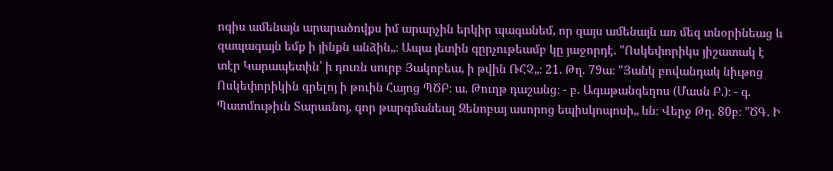ոգիս ամենայն արարածովքս իմ արարչին երկիր պագանեմ, որ զայս ամենայն առ մեզ տնօրինեաց և զապագայն եմք ի յինքն անձին„։ Ապա յետին գըրչութեամբ կը յաջորդէ. "Ոսկեփորիկս յիշատակ է տէր Կարապետին՝ ի դուռն սուրբ Յակոբեա, ի թվին ՌՀՉ„։ 21. Թղ. 79ա։ "Յանկ բովանդակ նիւթոց Ոսկեփորիկին գրելոյ ի թուին Հայոց ՊԾԲ։ ա. Թուղթ դաշանց։ - բ. Ագաթանգեղոս (Մասն Բ.)։ - գ. Պատմութիւն Տարաւնոյ, զոր թարգմանեալ Զենոբայ ասորոց եպիսկոպոսի„ ևն։ Վերջ Թղ. 80բ։ "ԾԳ. Ի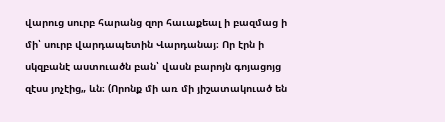վարուց սուրբ հարանց զոր հաւաքեալ ի բազմաց ի մի՝ սուրբ վարդապետին Վարդանայ։ Որ էրն ի սկզբանէ աստուածն բան՝ վասն բարոյն գոյացոյց զէսս յոչէից„ ևն։ (Որոնք մի առ մի յիշատակուած են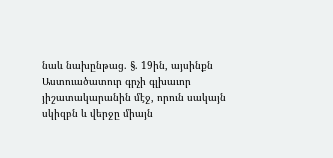նաև նախընթաց. §. 19ին, այսինքն Աստուածատուր գրչի գլխաւոր յիշատակարանին մէջ, որուն սակայն սկիզբն և վերջը միայն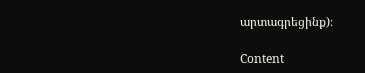արտագրեցինք)։

Content